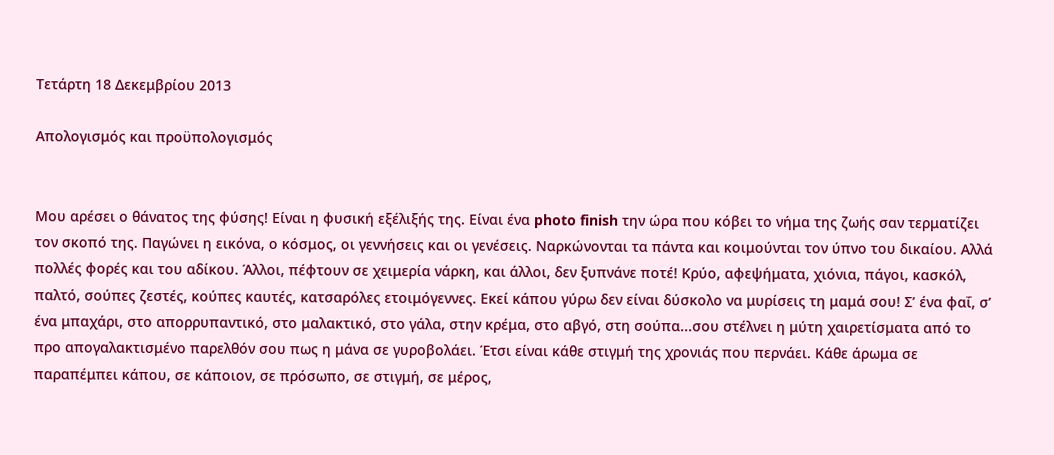Τετάρτη 18 Δεκεμβρίου 2013

Απολογισμός και προϋπολογισμός


Μου αρέσει ο θάνατος της φύσης! Είναι η φυσική εξέλιξής της. Είναι ένα photo finish την ώρα που κόβει το νήμα της ζωής σαν τερματίζει τον σκοπό της. Παγώνει η εικόνα, ο κόσμος, οι γεννήσεις και οι γενέσεις. Ναρκώνονται τα πάντα και κοιμούνται τον ύπνο του δικαίου. Αλλά πολλές φορές και του αδίκου. Άλλοι, πέφτουν σε χειμερία νάρκη, και άλλοι, δεν ξυπνάνε ποτέ! Κρύο, αφεψήματα, χιόνια, πάγοι, κασκόλ, παλτό, σούπες ζεστές, κούπες καυτές, κατσαρόλες ετοιμόγεννες. Εκεί κάπου γύρω δεν είναι δύσκολο να μυρίσεις τη μαμά σου! Σ’ ένα φαΐ, σ’ ένα μπαχάρι, στο απορρυπαντικό, στο μαλακτικό, στο γάλα, στην κρέμα, στο αβγό, στη σούπα...σου στέλνει η μύτη χαιρετίσματα από το προ απογαλακτισμένο παρελθόν σου πως η μάνα σε γυροβολάει. Έτσι είναι κάθε στιγμή της χρονιάς που περνάει. Κάθε άρωμα σε παραπέμπει κάπου, σε κάποιον, σε πρόσωπο, σε στιγμή, σε μέρος,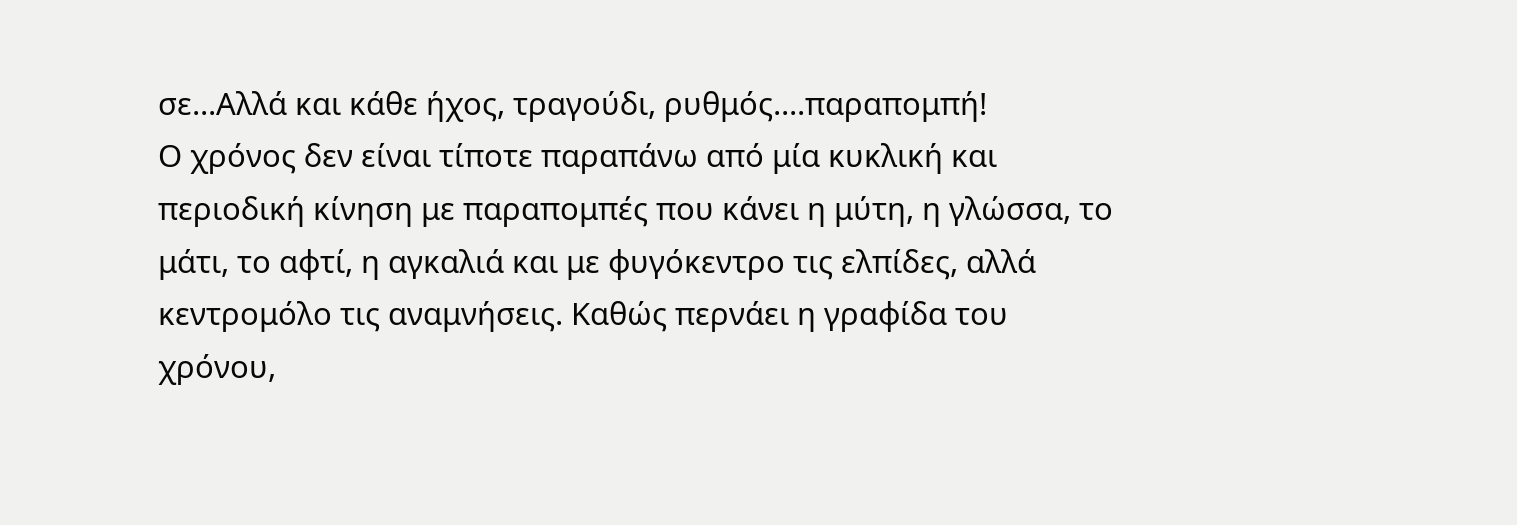σε...Αλλά και κάθε ήχος, τραγούδι, ρυθμός....παραπομπή!
Ο χρόνος δεν είναι τίποτε παραπάνω από μία κυκλική και περιοδική κίνηση με παραπομπές που κάνει η μύτη, η γλώσσα, το μάτι, το αφτί, η αγκαλιά και με φυγόκεντρο τις ελπίδες, αλλά κεντρομόλο τις αναμνήσεις. Καθώς περνάει η γραφίδα του χρόνου,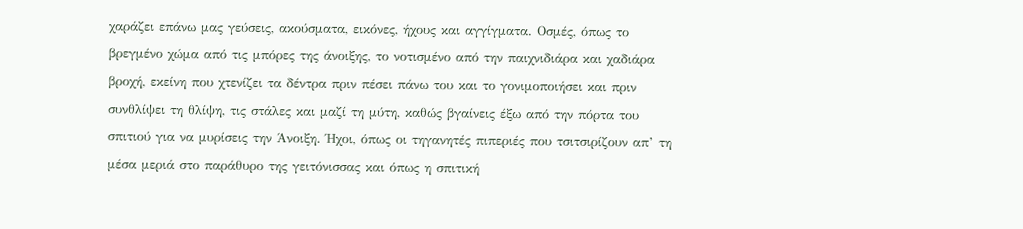χαράζει επάνω μας γεύσεις, ακούσματα, εικόνες, ήχους και αγγίγματα. Οσμές, όπως το βρεγμένο χώμα από τις μπόρες της άνοιξης, το νοτισμένο από την παιχνιδιάρα και χαδιάρα βροχή, εκείνη που χτενίζει τα δέντρα πριν πέσει πάνω του και το γονιμοποιήσει και πριν συνθλίψει τη θλίψη, τις στάλες και μαζί τη μύτη, καθώς βγαίνεις έξω από την πόρτα του σπιτιού για να μυρίσεις την Άνοιξη. Ήχοι, όπως οι τηγανητές πιπεριές που τσιτσιρίζουν απ’ τη μέσα μεριά στο παράθυρο της γειτόνισσας και όπως η σπιτική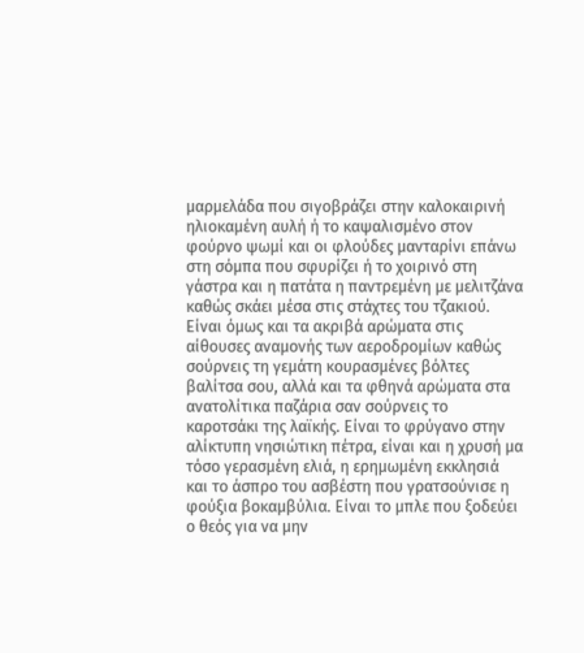μαρμελάδα που σιγοβράζει στην καλοκαιρινή ηλιοκαμένη αυλή ή το καψαλισμένο στον φούρνο ψωμί και οι φλούδες μανταρίνι επάνω στη σόμπα που σφυρίζει ή το χοιρινό στη γάστρα και η πατάτα η παντρεμένη με μελιτζάνα καθώς σκάει μέσα στις στάχτες του τζακιού. Είναι όμως και τα ακριβά αρώματα στις αίθουσες αναμονής των αεροδρομίων καθώς σούρνεις τη γεμάτη κουρασμένες βόλτες βαλίτσα σου, αλλά και τα φθηνά αρώματα στα ανατολίτικα παζάρια σαν σούρνεις το καροτσάκι της λαϊκής. Είναι το φρύγανο στην αλίκτυπη νησιώτικη πέτρα, είναι και η χρυσή μα τόσο γερασμένη ελιά, η ερημωμένη εκκλησιά και το άσπρο του ασβέστη που γρατσούνισε η φούξια βοκαμβύλια. Είναι το μπλε που ξοδεύει ο θεός για να μην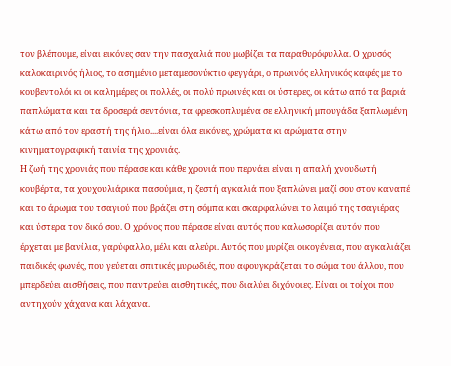τον βλέπουμε, είναι εικόνες σαν την πασχαλιά που μωβίζει τα παραθυρόφυλλα. Ο χρυσός καλοκαιρινός ήλιος, το ασημένιο μεταμεσονύκτιο φεγγάρι, ο πρωινός ελληνικός καφές με το κουβεντολόι κι οι καλημέρες οι πολλές, οι πολύ πρωινές και οι ύστερες, οι κάτω από τα βαριά παπλώματα και τα δροσερά σεντόνια, τα φρεσκοπλυμένα σε ελληνική μπουγάδα ξαπλωμένη κάτω από τον εραστή της ήλιο....είναι όλα εικόνες, χρώματα κι αρώματα στην κινηματογραφική ταινία της χρονιάς.
Η ζωή της χρονιάς που πέρασε και κάθε χρονιά που περνάει είναι η απαλή χνουδωτή κουβέρτα, τα χουχουλιάρικα πασούμια, η ζεστή αγκαλιά που ξαπλώνει μαζί σου στον καναπέ και το άρωμα του τσαγιού που βράζει στη σόμπα και σκαρφαλώνει το λαιμό της τσαγιέρας και ύστερα τον δικό σου. Ο χρόνος που πέρασε είναι αυτός που καλωσορίζει αυτόν που έρχεται με βανίλια, γαρύφαλλο, μέλι και αλεύρι. Αυτός που μυρίζει οικογένεια, που αγκαλιάζει παιδικές φωνές, που γεύεται σπιτικές μυρωδιές, που αφουγκράζεται το σώμα του άλλου, που μπερδεύει αισθήσεις, που παντρεύει αισθητικές, που διαλύει διχόνοιες. Είναι οι τοίχοι που αντηχούν χάχανα και λάχανα.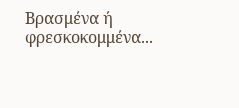Βρασμένα ή φρεσκοκομμένα...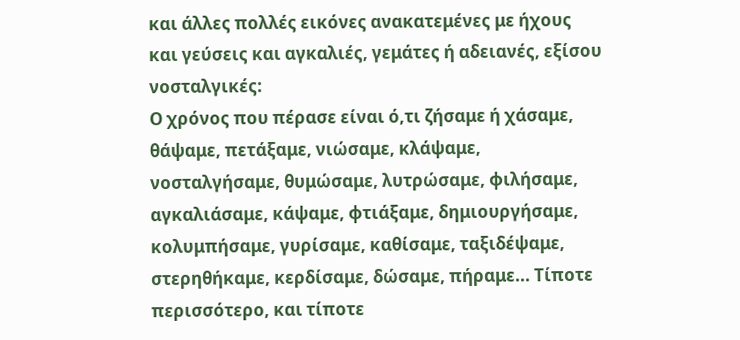και άλλες πολλές εικόνες ανακατεμένες με ήχους και γεύσεις και αγκαλιές, γεμάτες ή αδειανές, εξίσου νοσταλγικές:
Ο χρόνος που πέρασε είναι ό,τι ζήσαμε ή χάσαμε, θάψαμε, πετάξαμε, νιώσαμε, κλάψαμε, νοσταλγήσαμε, θυμώσαμε, λυτρώσαμε, φιλήσαμε, αγκαλιάσαμε, κάψαμε, φτιάξαμε, δημιουργήσαμε, κολυμπήσαμε, γυρίσαμε, καθίσαμε, ταξιδέψαμε, στερηθήκαμε, κερδίσαμε, δώσαμε, πήραμε... Τίποτε περισσότερο, και τίποτε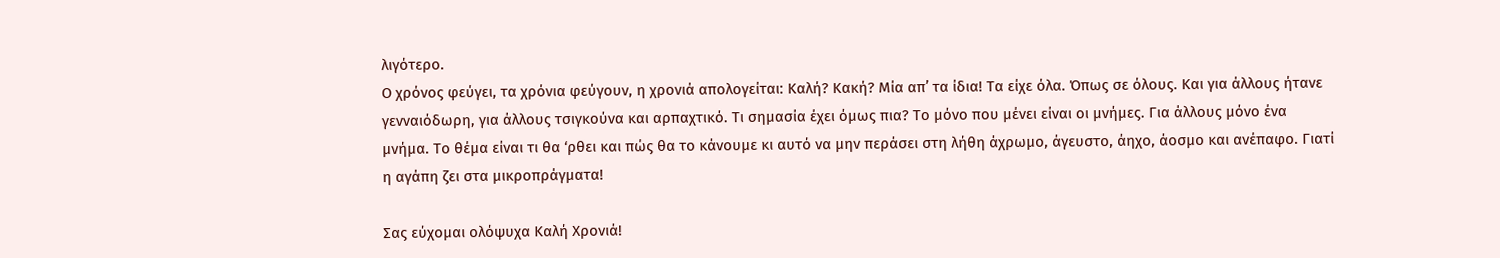λιγότερο.
Ο χρόνος φεύγει, τα χρόνια φεύγουν, η χρονιά απολογείται: Καλή? Κακή? Μία απ’ τα ίδια! Τα είχε όλα. Όπως σε όλους. Και για άλλους ήτανε γενναιόδωρη, για άλλους τσιγκούνα και αρπαχτικό. Τι σημασία έχει όμως πια? Το μόνο που μένει είναι οι μνήμες. Για άλλους μόνο ένα μνήμα. Το θέμα είναι τι θα ‘ρθει και πώς θα το κάνουμε κι αυτό να μην περάσει στη λήθη άχρωμο, άγευστο, άηχο, άοσμο και ανέπαφο. Γιατί η αγάπη ζει στα μικροπράγματα!

Σας εύχομαι ολόψυχα Καλή Χρονιά!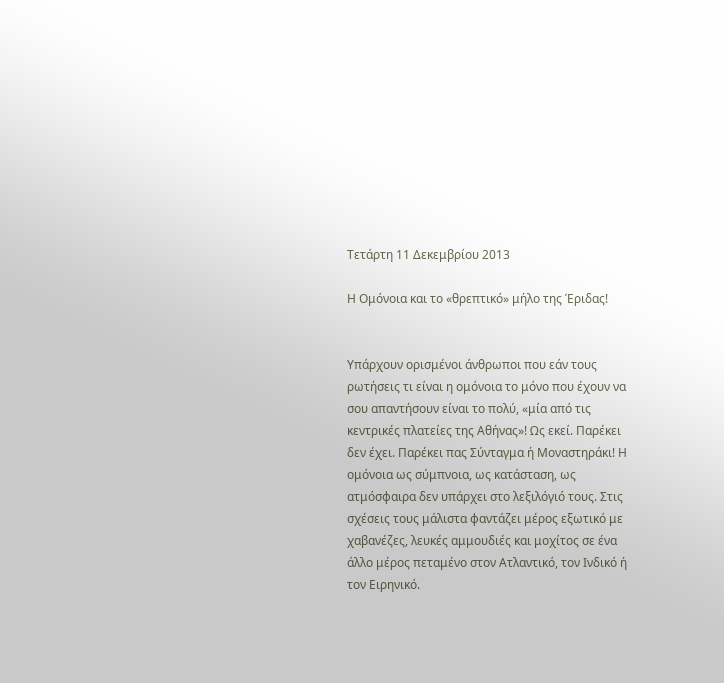Τετάρτη 11 Δεκεμβρίου 2013

Η Ομόνοια και το «θρεπτικό» μήλο της Έριδας!


Υπάρχουν ορισμένοι άνθρωποι που εάν τους ρωτήσεις τι είναι η ομόνοια το μόνο που έχουν να σου απαντήσουν είναι το πολύ, «μία από τις κεντρικές πλατείες της Αθήνας»! Ως εκεί. Παρέκει δεν έχει. Παρέκει πας Σύνταγμα ή Μοναστηράκι! Η ομόνοια ως σύμπνοια, ως κατάσταση, ως ατμόσφαιρα δεν υπάρχει στο λεξιλόγιό τους. Στις σχέσεις τους μάλιστα φαντάζει μέρος εξωτικό με χαβανέζες, λευκές αμμουδιές και μοχίτος σε ένα άλλο μέρος πεταμένο στον Ατλαντικό, τον Ινδικό ή τον Ειρηνικό.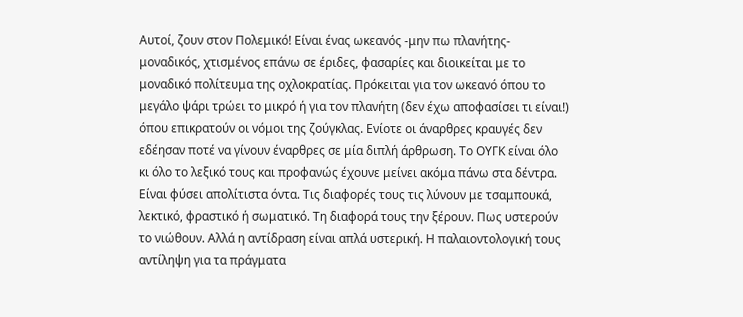Αυτοί, ζουν στον Πολεμικό! Είναι ένας ωκεανός -μην πω πλανήτης- μοναδικός, χτισμένος επάνω σε έριδες, φασαρίες και διοικείται με το μοναδικό πολίτευμα της οχλοκρατίας. Πρόκειται για τον ωκεανό όπου το μεγάλο ψάρι τρώει το μικρό ή για τον πλανήτη (δεν έχω αποφασίσει τι είναι!) όπου επικρατούν οι νόμοι της ζούγκλας. Ενίοτε οι άναρθρες κραυγές δεν εδέησαν ποτέ να γίνουν έναρθρες σε μία διπλή άρθρωση. Το ΟΥΓΚ είναι όλο κι όλο το λεξικό τους και προφανώς έχουνε μείνει ακόμα πάνω στα δέντρα. Είναι φύσει απολίτιστα όντα. Τις διαφορές τους τις λύνουν με τσαμπουκά, λεκτικό, φραστικό ή σωματικό. Τη διαφορά τους την ξέρουν. Πως υστερούν το νιώθουν. Αλλά η αντίδραση είναι απλά υστερική. Η παλαιοντολογική τους αντίληψη για τα πράγματα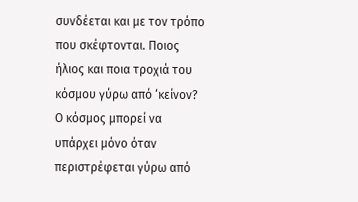συνδέεται και με τον τρόπο που σκέφτονται. Ποιος ήλιος και ποια τροχιά του κόσμου γύρω από ‘κείνον? Ο κόσμος μπορεί να υπάρχει μόνο όταν περιστρέφεται γύρω από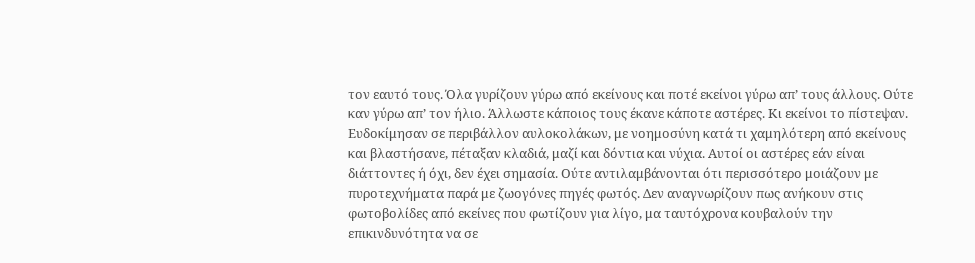τον εαυτό τους. Όλα γυρίζουν γύρω από εκείνους και ποτέ εκείνοι γύρω απ’ τους άλλους. Ούτε καν γύρω απ’ τον ήλιο. Άλλωστε κάποιος τους έκανε κάποτε αστέρες. Κι εκείνοι το πίστεψαν. Ευδοκίμησαν σε περιβάλλον αυλοκολάκων, με νοημοσύνη κατά τι χαμηλότερη από εκείνους και βλαστήσανε, πέταξαν κλαδιά, μαζί και δόντια και νύχια. Αυτοί οι αστέρες εάν είναι διάττοντες ή όχι, δεν έχει σημασία. Ούτε αντιλαμβάνονται ότι περισσότερο μοιάζουν με πυροτεχνήματα παρά με ζωογόνες πηγές φωτός. Δεν αναγνωρίζουν πως ανήκουν στις φωτοβολίδες από εκείνες που φωτίζουν για λίγο, μα ταυτόχρονα κουβαλούν την επικινδυνότητα να σε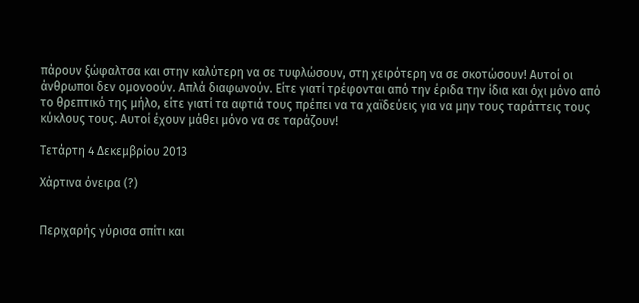πάρουν ξώφαλτσα και στην καλύτερη να σε τυφλώσουν, στη χειρότερη να σε σκοτώσουν! Αυτοί οι άνθρωποι δεν ομονοούν. Απλά διαφωνούν. Είτε γιατί τρέφονται από την έριδα την ίδια και όχι μόνο από το θρεπτικό της μήλο, είτε γιατί τα αφτιά τους πρέπει να τα χαϊδεύεις για να μην τους ταράττεις τους κύκλους τους. Αυτοί έχουν μάθει μόνο να σε ταράζουν!

Τετάρτη 4 Δεκεμβρίου 2013

Χάρτινα όνειρα (?)


Περιχαρής γύρισα σπίτι και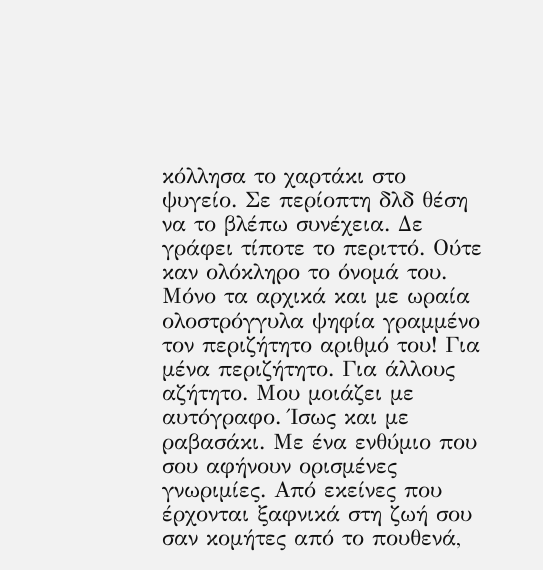κόλλησα το χαρτάκι στο ψυγείο. Σε περίοπτη δλδ θέση να το βλέπω συνέχεια. Δε γράφει τίποτε το περιττό. Ούτε καν ολόκληρο το όνομά του. Μόνο τα αρχικά και με ωραία ολοστρόγγυλα ψηφία γραμμένο τον περιζήτητο αριθμό του! Για μένα περιζήτητο. Για άλλους αζήτητο. Μου μοιάζει με αυτόγραφο. Ίσως και με ραβασάκι. Με ένα ενθύμιο που σου αφήνουν ορισμένες γνωριμίες. Από εκείνες που έρχονται ξαφνικά στη ζωή σου σαν κομήτες από το πουθενά,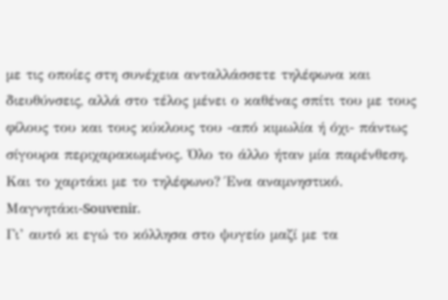με τις οποίες στη συνέχεια ανταλλάσσετε τηλέφωνα και διευθύνσεις, αλλά στο τέλος μένει ο καθένας σπίτι του με τους φίλους του και τους κύκλους του -από κιμωλία ή όχι- πάντως σίγουρα περιχαρακωμένος. Όλο το άλλο ήταν μία παρένθεση. Και το χαρτάκι με το τηλέφωνο? Ένα αναμνηστικό. Μαγνητάκι-Souvenir.
Γι’ αυτό κι εγώ το κόλλησα στο ψυγείο μαζί με τα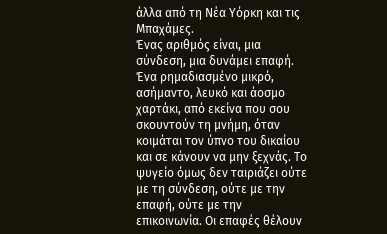άλλα από τη Νέα Υόρκη και τις Μπαχάμες.
Ένας αριθμός είναι, μια σύνδεση, μια δυνάμει επαφή. Ένα ρημαδιασμένο μικρό, ασήμαντο, λευκό και άοσμο χαρτάκι, από εκείνα που σου σκουντούν τη μνήμη, όταν κοιμάται τον ύπνο του δικαίου και σε κάνουν να μην ξεχνάς. Το ψυγείο όμως δεν ταιριάζει ούτε με τη σύνδεση, ούτε με την επαφή, ούτε με την επικοινωνία. Οι επαφές θέλουν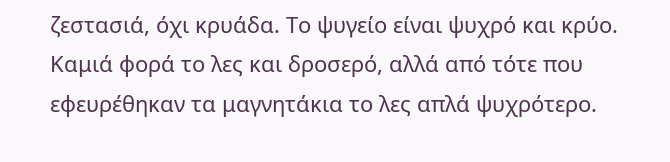ζεστασιά, όχι κρυάδα. Το ψυγείο είναι ψυχρό και κρύο. Καμιά φορά το λες και δροσερό, αλλά από τότε που εφευρέθηκαν τα μαγνητάκια το λες απλά ψυχρότερο.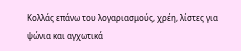Κολλάς επάνω του λογαριασμούς, χρέη, λίστες για ψώνια και αγχωτικά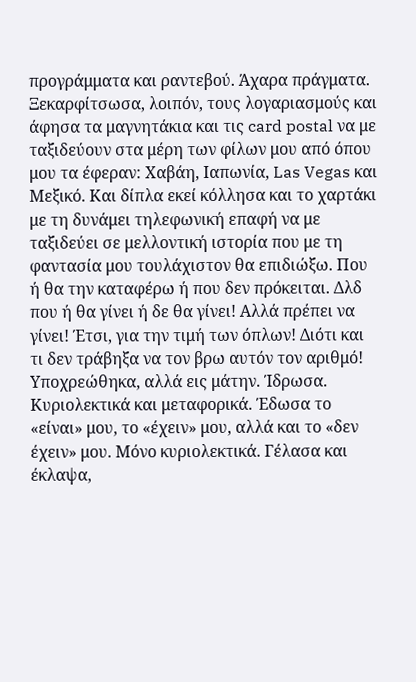προγράμματα και ραντεβού. Άχαρα πράγματα.
Ξεκαρφίτσωσα, λοιπόν, τους λογαριασμούς και άφησα τα μαγνητάκια και τις card postal να με ταξιδεύουν στα μέρη των φίλων μου από όπου μου τα έφεραν: Χαβάη, Ιαπωνία, Las Vegas και Μεξικό. Και δίπλα εκεί κόλλησα και το χαρτάκι με τη δυνάμει τηλεφωνική επαφή να με ταξιδεύει σε μελλοντική ιστορία που με τη φαντασία μου τουλάχιστον θα επιδιώξω. Που ή θα την καταφέρω ή που δεν πρόκειται. Δλδ που ή θα γίνει ή δε θα γίνει! Αλλά πρέπει να γίνει! Έτσι, για την τιμή των όπλων! Διότι και τι δεν τράβηξα να τον βρω αυτόν τον αριθμό! Υποχρεώθηκα, αλλά εις μάτην. Ίδρωσα. Κυριολεκτικά και μεταφορικά. Έδωσα το «είναι» μου, το «έχειν» μου, αλλά και το «δεν έχειν» μου. Μόνο κυριολεκτικά. Γέλασα και έκλαψα,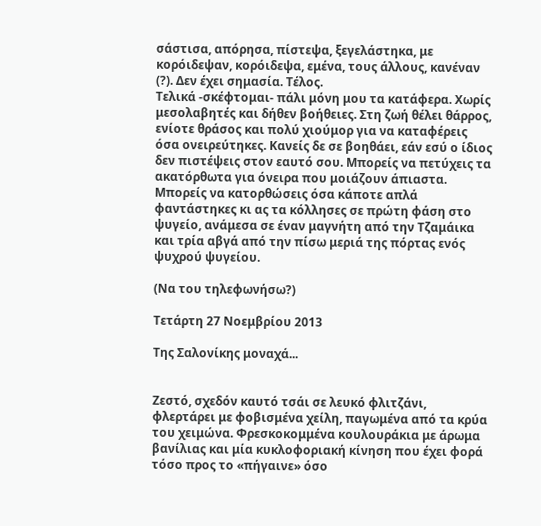σάστισα, απόρησα, πίστεψα, ξεγελάστηκα, με κορόιδεψαν, κορόιδεψα, εμένα, τους άλλους, κανέναν (?). Δεν έχει σημασία. Τέλος.
Τελικά -σκέφτομαι- πάλι μόνη μου τα κατάφερα. Χωρίς μεσολαβητές και δήθεν βοήθειες. Στη ζωή θέλει θάρρος, ενίοτε θράσος και πολύ χιούμορ για να καταφέρεις όσα ονειρεύτηκες. Κανείς δε σε βοηθάει, εάν εσύ ο ίδιος δεν πιστέψεις στον εαυτό σου. Μπορείς να πετύχεις τα ακατόρθωτα για όνειρα που μοιάζουν άπιαστα. Μπορείς να κατορθώσεις όσα κάποτε απλά φαντάστηκες κι ας τα κόλλησες σε πρώτη φάση στο ψυγείο, ανάμεσα σε έναν μαγνήτη από την Τζαμάικα και τρία αβγά από την πίσω μεριά της πόρτας ενός ψυχρού ψυγείου.

(Να του τηλεφωνήσω?)

Τετάρτη 27 Νοεμβρίου 2013

Της Σαλονίκης μοναχά...


Ζεστό, σχεδόν καυτό τσάι σε λευκό φλιτζάνι, φλερτάρει με φοβισμένα χείλη, παγωμένα από τα κρύα του χειμώνα. Φρεσκοκομμένα κουλουράκια με άρωμα βανίλιας και μία κυκλοφοριακή κίνηση που έχει φορά τόσο προς το «πήγαινε» όσο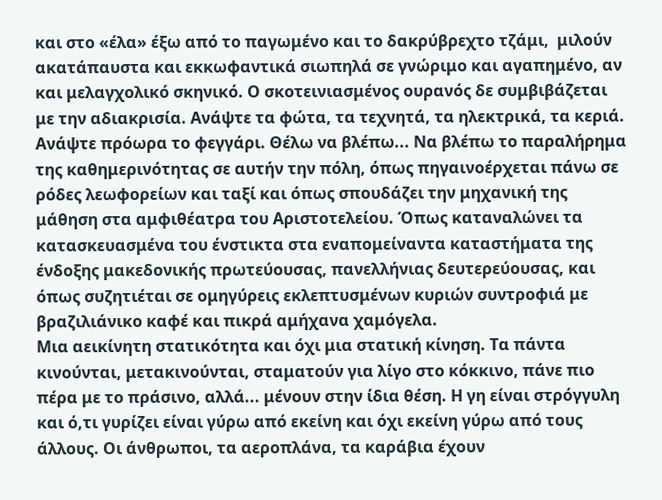και στο «έλα» έξω από το παγωμένο και το δακρύβρεχτο τζάμι,  μιλούν ακατάπαυστα και εκκωφαντικά σιωπηλά σε γνώριμο και αγαπημένο, αν και μελαγχολικό σκηνικό. Ο σκοτεινιασμένος ουρανός δε συμβιβάζεται με την αδιακρισία. Ανάψτε τα φώτα, τα τεχνητά, τα ηλεκτρικά, τα κεριά. Ανάψτε πρόωρα το φεγγάρι. Θέλω να βλέπω... Να βλέπω το παραλήρημα της καθημερινότητας σε αυτήν την πόλη, όπως πηγαινοέρχεται πάνω σε ρόδες λεωφορείων και ταξί και όπως σπουδάζει την μηχανική της μάθηση στα αμφιθέατρα του Αριστοτελείου. Όπως καταναλώνει τα κατασκευασμένα του ένστικτα στα εναπομείναντα καταστήματα της ένδοξης μακεδονικής πρωτεύουσας, πανελλήνιας δευτερεύουσας, και όπως συζητιέται σε ομηγύρεις εκλεπτυσμένων κυριών συντροφιά με βραζιλιάνικο καφέ και πικρά αμήχανα χαμόγελα.
Μια αεικίνητη στατικότητα και όχι μια στατική κίνηση. Τα πάντα κινούνται, μετακινούνται, σταματούν για λίγο στο κόκκινο, πάνε πιο πέρα με το πράσινο, αλλά... μένουν στην ίδια θέση. Η γη είναι στρόγγυλη και ό,τι γυρίζει είναι γύρω από εκείνη και όχι εκείνη γύρω από τους άλλους. Οι άνθρωποι, τα αεροπλάνα, τα καράβια έχουν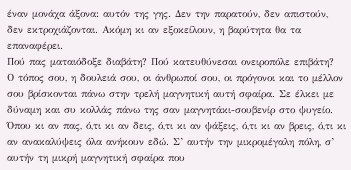έναν μονάχα άξονα: αυτόν της γης. Δεν την παρατούν, δεν απιστούν, δεν εκτροχιάζονται. Ακόμη κι αν εξοκείλουν, η βαρύτητα θα τα επαναφέρει.
Πού πας ματαιόδοξε διαβάτη? Πού κατευθύνεσαι ονειροπόλε επιβάτη?  Ο τόπος σου, η δουλειά σου, οι άνθρωποί σου, οι πρόγονοι και το μέλλον σου βρίσκονται πάνω στην τρελή μαγνητική αυτή σφαίρα. Σε έλκει με δύναμη και συ κολλάς πάνω της σαν μαγνητάκι-σουβενίρ στο ψυγείο. Όπου κι αν πας, ό,τι κι αν δεις, ό,τι κι αν ψάξεις, ό,τι κι αν βρεις, ό,τι κι αν ανακαλύψεις όλα ανήκουν εδώ. Σ’ αυτήν την μικρομέγαλη πόλη, σ’ αυτήν τη μικρή μαγνητική σφαίρα που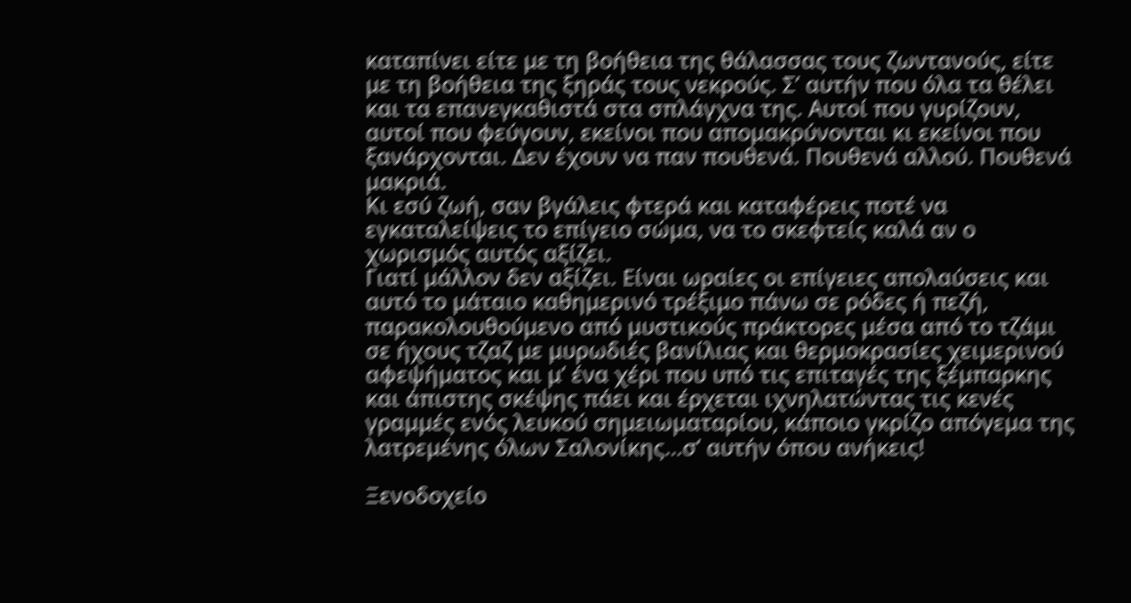καταπίνει είτε με τη βοήθεια της θάλασσας τους ζωντανούς, είτε με τη βοήθεια της ξηράς τους νεκρούς. Σ’ αυτήν που όλα τα θέλει και τα επανεγκαθιστά στα σπλάγχνα της. Αυτοί που γυρίζουν, αυτοί που φεύγουν, εκείνοι που απομακρύνονται κι εκείνοι που ξανάρχονται. Δεν έχουν να παν πουθενά. Πουθενά αλλού. Πουθενά μακριά.
Κι εσύ ζωή, σαν βγάλεις φτερά και καταφέρεις ποτέ να εγκαταλείψεις το επίγειο σώμα, να το σκεφτείς καλά αν ο χωρισμός αυτός αξίζει.
Γιατί μάλλον δεν αξίζει. Είναι ωραίες οι επίγειες απολαύσεις και αυτό το μάταιο καθημερινό τρέξιμο πάνω σε ρόδες ή πεζή, παρακολουθούμενο από μυστικούς πράκτορες μέσα από το τζάμι σε ήχους τζαζ με μυρωδιές βανίλιας και θερμοκρασίες χειμερινού αφεψήματος και μ’ ένα χέρι που υπό τις επιταγές της ξέμπαρκης και άπιστης σκέψης πάει και έρχεται ιχνηλατώντας τις κενές γραμμές ενός λευκού σημειωματαρίου, κάποιο γκρίζο απόγεμα της λατρεμένης όλων Σαλονίκης...σ’ αυτήν όπου ανήκεις!

Ξενοδοχείο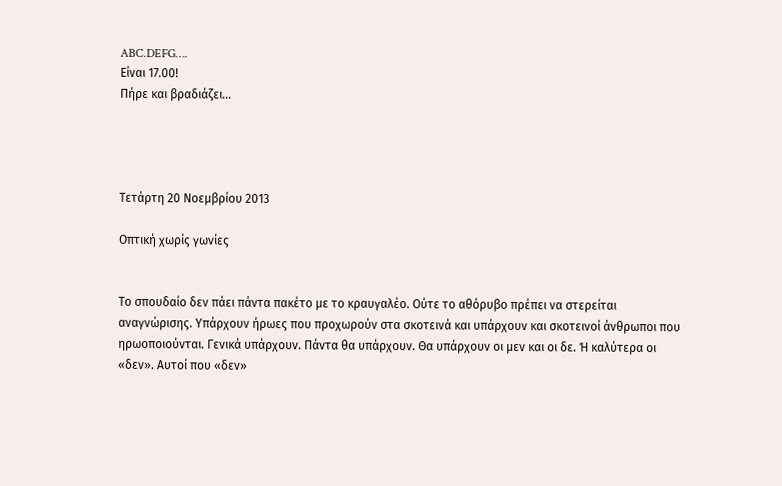ABC.DEFG….
Είναι 17.00!
Πήρε και βραδιάζει...




Τετάρτη 20 Νοεμβρίου 2013

Οπτική χωρίς γωνίες


Το σπουδαίο δεν πάει πάντα πακέτο με το κραυγαλέο. Ούτε το αθόρυβο πρέπει να στερείται αναγνώρισης. Υπάρχουν ήρωες που προχωρούν στα σκοτεινά και υπάρχουν και σκοτεινοί άνθρωποι που ηρωοποιούνται. Γενικά υπάρχουν. Πάντα θα υπάρχουν. Θα υπάρχουν οι μεν και οι δε. Ή καλύτερα οι «δεν». Αυτοί που «δεν»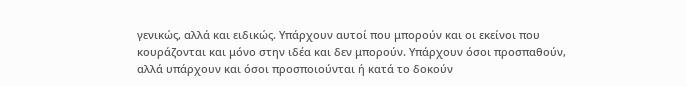γενικώς, αλλά και ειδικώς. Υπάρχουν αυτοί που μπορούν και οι εκείνοι που κουράζονται και μόνο στην ιδέα και δεν μπορούν. Υπάρχουν όσοι προσπαθούν, αλλά υπάρχουν και όσοι προσποιούνται ή κατά το δοκούν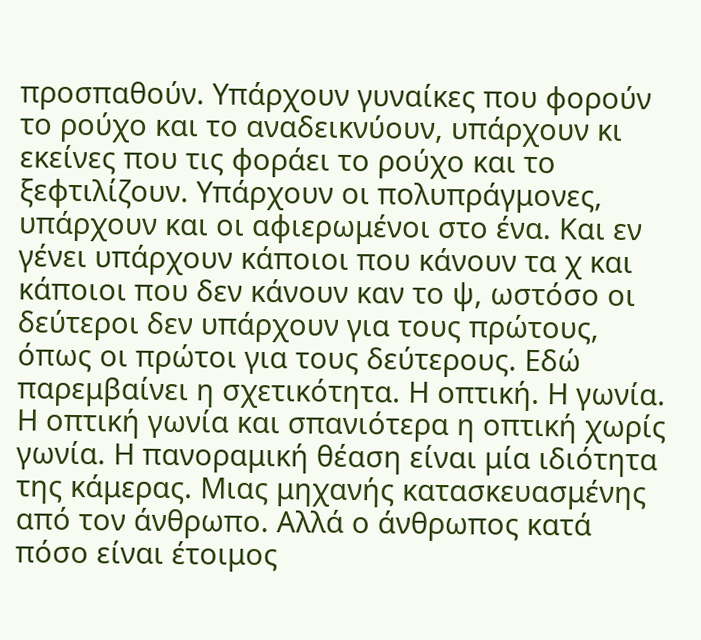προσπαθούν. Υπάρχουν γυναίκες που φορούν το ρούχο και το αναδεικνύουν, υπάρχουν κι εκείνες που τις φοράει το ρούχο και το ξεφτιλίζουν. Υπάρχουν οι πολυπράγμονες, υπάρχουν και οι αφιερωμένοι στο ένα. Και εν γένει υπάρχουν κάποιοι που κάνουν τα χ και κάποιοι που δεν κάνουν καν το ψ, ωστόσο οι δεύτεροι δεν υπάρχουν για τους πρώτους, όπως οι πρώτοι για τους δεύτερους. Εδώ παρεμβαίνει η σχετικότητα. Η οπτική. Η γωνία. Η οπτική γωνία και σπανιότερα η οπτική χωρίς γωνία. Η πανοραμική θέαση είναι μία ιδιότητα της κάμερας. Μιας μηχανής κατασκευασμένης από τον άνθρωπο. Αλλά ο άνθρωπος κατά πόσο είναι έτοιμος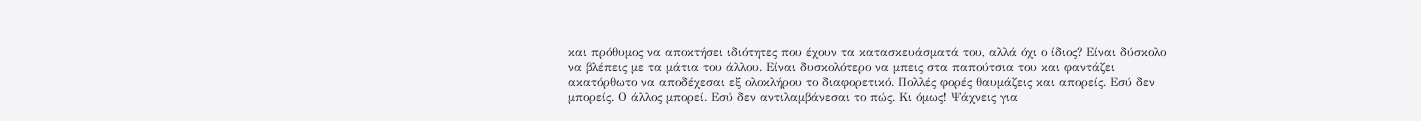και πρόθυμος να αποκτήσει ιδιότητες που έχουν τα κατασκευάσματά του, αλλά όχι ο ίδιος? Είναι δύσκολο να βλέπεις με τα μάτια του άλλου. Είναι δυσκολότερο να μπεις στα παπούτσια του και φαντάζει ακατόρθωτο να αποδέχεσαι εξ ολοκλήρου το διαφορετικό. Πολλές φορές θαυμάζεις και απορείς. Εσύ δεν μπορείς. Ο άλλος μπορεί. Εσύ δεν αντιλαμβάνεσαι το πώς. Κι όμως! Ψάχνεις για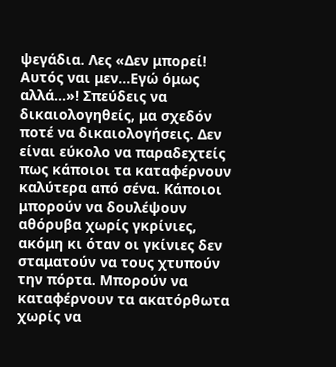ψεγάδια. Λες «Δεν μπορεί! Αυτός ναι μεν...Εγώ όμως αλλά...»! Σπεύδεις να δικαιολογηθείς, μα σχεδόν ποτέ να δικαιολογήσεις. Δεν είναι εύκολο να παραδεχτείς πως κάποιοι τα καταφέρνουν καλύτερα από σένα. Κάποιοι μπορούν να δουλέψουν αθόρυβα χωρίς γκρίνιες, ακόμη κι όταν οι γκίνιες δεν σταματούν να τους χτυπούν την πόρτα. Μπορούν να καταφέρνουν τα ακατόρθωτα χωρίς να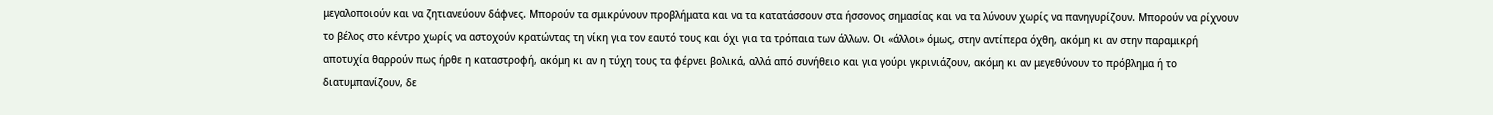μεγαλοποιούν και να ζητιανεύουν δάφνες. Μπορούν τα σμικρύνουν προβλήματα και να τα κατατάσσουν στα ήσσονος σημασίας και να τα λύνουν χωρίς να πανηγυρίζουν. Μπορούν να ρίχνουν το βέλος στο κέντρο χωρίς να αστοχούν κρατώντας τη νίκη για τον εαυτό τους και όχι για τα τρόπαια των άλλων. Οι «άλλοι» όμως, στην αντίπερα όχθη, ακόμη κι αν στην παραμικρή αποτυχία θαρρούν πως ήρθε η καταστροφή, ακόμη κι αν η τύχη τους τα φέρνει βολικά, αλλά από συνήθειο και για γούρι γκρινιάζουν, ακόμη κι αν μεγεθύνουν το πρόβλημα ή το διατυμπανίζουν, δε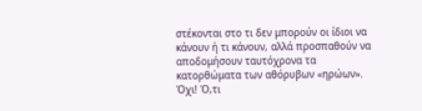στέκονται στο τι δεν μπορούν οι ίδιοι να κάνουν ή τι κάνουν, αλλά προσπαθούν να αποδομήσουν ταυτόχρονα τα κατορθώματα των αθόρυβων «ηρώων».
Όχι! Ό,τι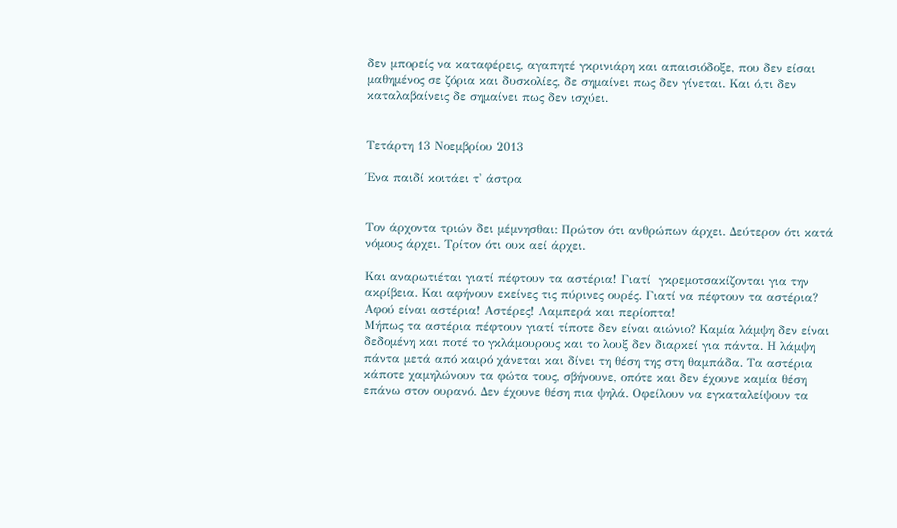δεν μπορείς να καταφέρεις, αγαπητέ γκρινιάρη και απαισιόδοξε, που δεν είσαι μαθημένος σε ζόρια και δυσκολίες, δε σημαίνει πως δεν γίνεται. Και ό,τι δεν καταλαβαίνεις δε σημαίνει πως δεν ισχύει.


Τετάρτη 13 Νοεμβρίου 2013

Ένα παιδί κοιτάει τ' άστρα


Τον άρχοντα τριών δει μέμνησθαι: Πρώτον ότι ανθρώπων άρχει. Δεύτερον ότι κατά νόμους άρχει. Τρίτον ότι ουκ αεί άρχει.

Και αναρωτιέται γιατί πέφτουν τα αστέρια! Γιατί  γκρεμοτσακίζονται για την ακρίβεια. Και αφήνουν εκείνες τις πύρινες ουρές. Γιατί να πέφτουν τα αστέρια? Αφού είναι αστέρια! Αστέρες! Λαμπερά και περίοπτα!
Μήπως τα αστέρια πέφτουν γιατί τίποτε δεν είναι αιώνιο? Καμία λάμψη δεν είναι δεδομένη και ποτέ το γκλάμουρους και το λουξ δεν διαρκεί για πάντα. Η λάμψη πάντα μετά από καιρό χάνεται και δίνει τη θέση της στη θαμπάδα. Τα αστέρια κάποτε χαμηλώνουν τα φώτα τους, σβήνουνε, οπότε και δεν έχουνε καμία θέση επάνω στον ουρανό. Δεν έχουνε θέση πια ψηλά. Οφείλουν να εγκαταλείψουν τα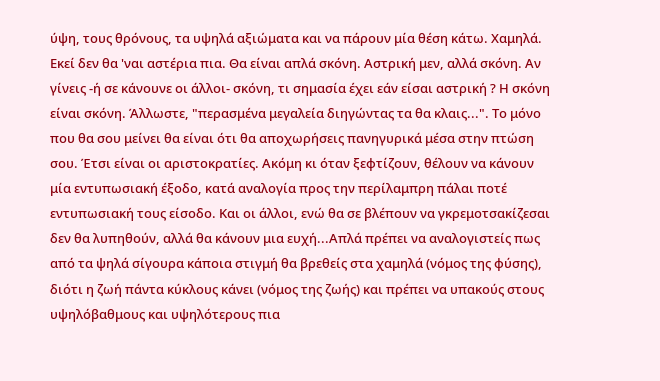ύψη, τους θρόνους, τα υψηλά αξιώματα και να πάρουν μία θέση κάτω. Χαμηλά. Εκεί δεν θα 'ναι αστέρια πια. Θα είναι απλά σκόνη. Αστρική μεν, αλλά σκόνη. Αν γίνεις -ή σε κάνουνε οι άλλοι- σκόνη, τι σημασία έχει εάν είσαι αστρική ? Η σκόνη είναι σκόνη. Άλλωστε, "περασμένα μεγαλεία διηγώντας τα θα κλαις...". Το μόνο που θα σου μείνει θα είναι ότι θα αποχωρήσεις πανηγυρικά μέσα στην πτώση σου. Έτσι είναι οι αριστοκρατίες. Ακόμη κι όταν ξεφτίζουν, θέλουν να κάνουν μία εντυπωσιακή έξοδο, κατά αναλογία προς την περίλαμπρη πάλαι ποτέ εντυπωσιακή τους είσοδο. Και οι άλλοι, ενώ θα σε βλέπουν να γκρεμοτσακίζεσαι δεν θα λυπηθούν, αλλά θα κάνουν μια ευχή...Απλά πρέπει να αναλογιστείς πως από τα ψηλά σίγουρα κάποια στιγμή θα βρεθείς στα χαμηλά (νόμος της φύσης), διότι η ζωή πάντα κύκλους κάνει (νόμος της ζωής) και πρέπει να υπακούς στους υψηλόβαθμους και υψηλότερους πια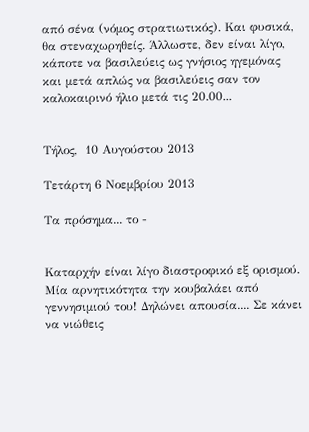από σένα (νόμος στρατιωτικός). Και φυσικά, θα στεναχωρηθείς. Άλλωστε, δεν είναι λίγο, κάποτε να βασιλεύεις ως γνήσιος ηγεμόνας και μετά απλώς να βασιλεύεις σαν τον καλοκαιρινό ήλιο μετά τις 20.00...


Τήλος,  10 Αυγούστου 2013

Τετάρτη 6 Νοεμβρίου 2013

Τα πρόσημα... το -


Καταρχήν είναι λίγο διαστροφικό εξ ορισμού. Μία αρνητικότητα την κουβαλάει από γεννησιμιού του! Δηλώνει απουσία.... Σε κάνει να νιώθεις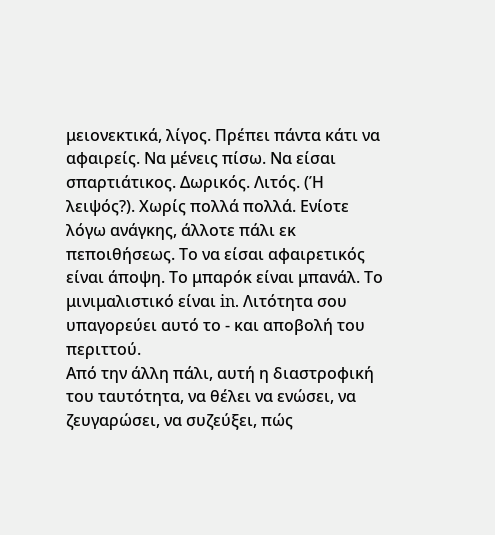μειονεκτικά, λίγος. Πρέπει πάντα κάτι να αφαιρείς. Να μένεις πίσω. Να είσαι σπαρτιάτικος. Δωρικός. Λιτός. (Ή λειψός?). Χωρίς πολλά πολλά. Ενίοτε λόγω ανάγκης, άλλοτε πάλι εκ πεποιθήσεως. Το να είσαι αφαιρετικός είναι άποψη. Το μπαρόκ είναι μπανάλ. Το μινιμαλιστικό είναι in. Λιτότητα σου υπαγορεύει αυτό το - και αποβολή του περιττού.
Από την άλλη πάλι, αυτή η διαστροφική του ταυτότητα, να θέλει να ενώσει, να ζευγαρώσει, να συζεύξει, πώς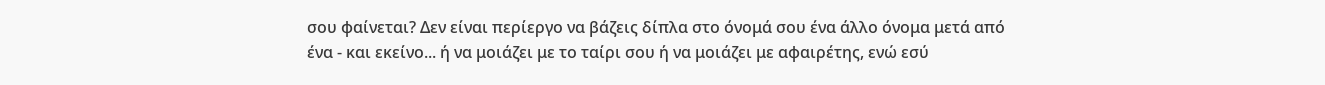σου φαίνεται? Δεν είναι περίεργο να βάζεις δίπλα στο όνομά σου ένα άλλο όνομα μετά από ένα - και εκείνο... ή να μοιάζει με το ταίρι σου ή να μοιάζει με αφαιρέτης, ενώ εσύ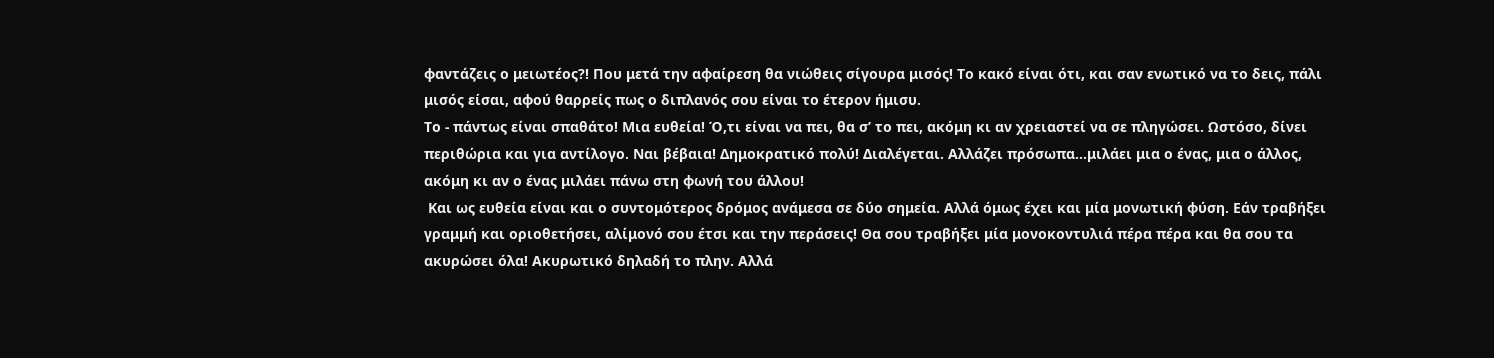φαντάζεις ο μειωτέος?! Που μετά την αφαίρεση θα νιώθεις σίγουρα μισός! Το κακό είναι ότι, και σαν ενωτικό να το δεις, πάλι μισός είσαι, αφού θαρρείς πως ο διπλανός σου είναι το έτερον ήμισυ.
Το - πάντως είναι σπαθάτο! Μια ευθεία! Ό,τι είναι να πει, θα σ’ το πει, ακόμη κι αν χρειαστεί να σε πληγώσει. Ωστόσο, δίνει περιθώρια και για αντίλογο. Ναι βέβαια! Δημοκρατικό πολύ! Διαλέγεται. Αλλάζει πρόσωπα...μιλάει μια ο ένας, μια ο άλλος, ακόμη κι αν ο ένας μιλάει πάνω στη φωνή του άλλου!
 Και ως ευθεία είναι και ο συντομότερος δρόμος ανάμεσα σε δύο σημεία. Αλλά όμως έχει και μία μονωτική φύση. Εάν τραβήξει γραμμή και οριοθετήσει, αλίμονό σου έτσι και την περάσεις! Θα σου τραβήξει μία μονοκοντυλιά πέρα πέρα και θα σου τα ακυρώσει όλα! Ακυρωτικό δηλαδή το πλην. Αλλά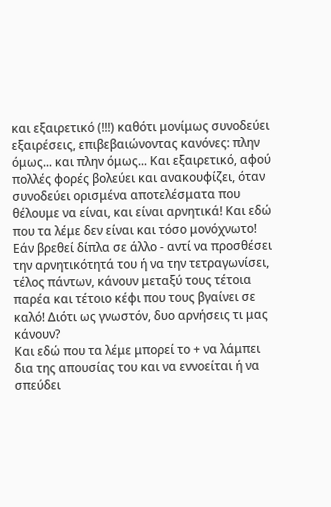και εξαιρετικό (!!!) καθότι μονίμως συνοδεύει εξαιρέσεις, επιβεβαιώνοντας κανόνες: πλην όμως... και πλην όμως... Και εξαιρετικό, αφού πολλές φορές βολεύει και ανακουφίζει, όταν συνοδεύει ορισμένα αποτελέσματα που θέλουμε να είναι, και είναι αρνητικά! Και εδώ που τα λέμε δεν είναι και τόσο μονόχνωτο! Εάν βρεθεί δίπλα σε άλλο - αντί να προσθέσει την αρνητικότητά του ή να την τετραγωνίσει, τέλος πάντων, κάνουν μεταξύ τους τέτοια παρέα και τέτοιο κέφι που τους βγαίνει σε καλό! Διότι ως γνωστόν, δυο αρνήσεις τι μας κάνουν?
Και εδώ που τα λέμε μπορεί το + να λάμπει δια της απουσίας του και να εννοείται ή να σπεύδει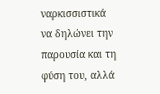ναρκισσιστικά να δηλώνει την παρουσία και τη φύση του, αλλά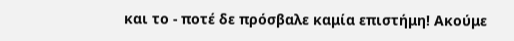και το - ποτέ δε πρόσβαλε καμία επιστήμη! Ακούμε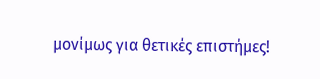μονίμως για θετικές επιστήμες!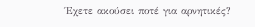Έχετε ακούσει ποτέ για αρνητικές?